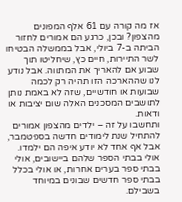אז מה קורה עם 61 אלף המפונים מהצפון? ובכן, כרגע הם אמורים לחזור הביתה ב-7 ביולי, אבל בממשלה הבטיחו לשר התיירות, חיים כץ, שיחליטו תוך שבוע אם להאריך את המתווה. אבל נודע לנו שההארכה הזו תהיה רק לכמה שבועות או חודשיים, שזה לא באמת נותן לתושבים המסכנים האלה שום יציבות או ודאות.
ותחשבו על זה – ילדים מהצפון אמורים להתחיל שנת לימודים חדשה בספטמבר, אבל אף אחד לא יודע איפה הם ילמדו. אולי בבתי הספר שלהם ביישובים, אולי בבתי ספר בערים אחרות, או אולי בכלל בבתי ספר חדשים שבונים במיוחד בשבילם.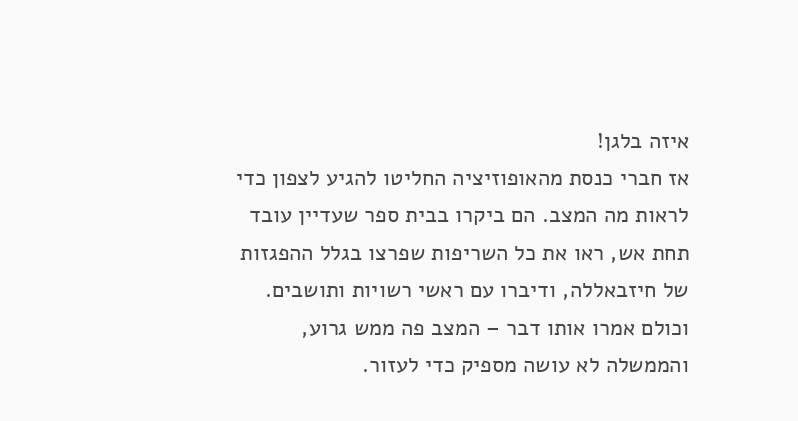איזה בלגן!
אז חברי כנסת מהאופוזיציה החליטו להגיע לצפון כדי לראות מה המצב. הם ביקרו בבית ספר שעדיין עובד תחת אש, ראו את כל השריפות שפרצו בגלל ההפגזות של חיזבאללה, ודיברו עם ראשי רשויות ותושבים. וכולם אמרו אותו דבר – המצב פה ממש גרוע, והממשלה לא עושה מספיק כדי לעזור.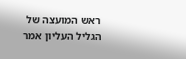ראש המועצה של הגליל העליון אמר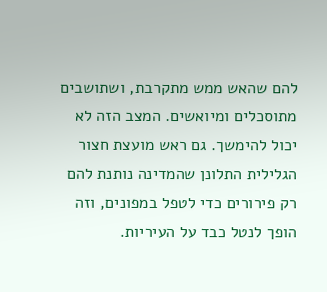להם שהאש ממש מתקרבת, ושתושבים מתוסכלים ומיואשים. המצב הזה לא יכול להימשך. גם ראש מועצת חצור הגלילית התלונן שהמדינה נותנת להם רק פירורים כדי לטפל במפונים, וזה הופך לנטל כבד על העיריות.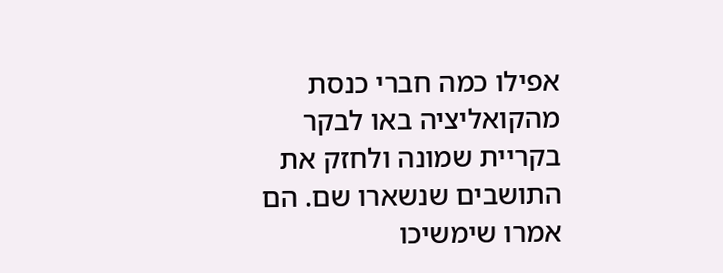אפילו כמה חברי כנסת מהקואליציה באו לבקר בקריית שמונה ולחזק את התושבים שנשארו שם. הם אמרו שימשיכו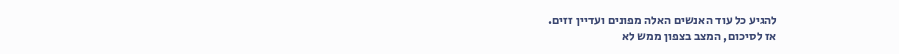להגיע כל עוד האנשים האלה מפונים ועדיין זזים.
אז לסיכום, המצב בצפון ממש לא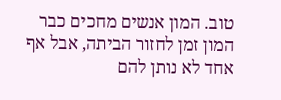טוב. המון אנשים מחכים כבר המון זמן לחזור הביתה, אבל אף אחד לא נותן להם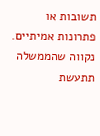תשובות או פתרונות אמיתיים. נקווה שהממשלה תתעשת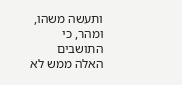ותעשה משהו, ומהר, כי התושבים האלה ממש לא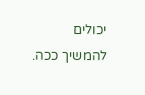יכולים להמשיך ככה.